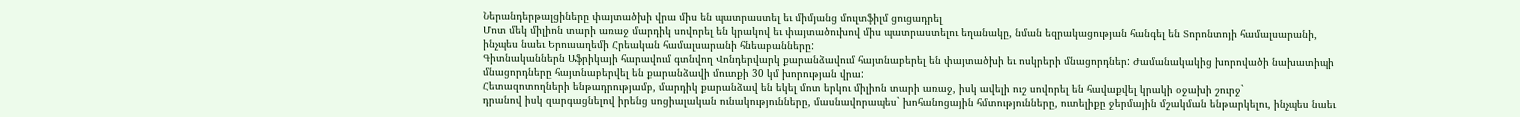Ներանդերթալցիները փայտածխի վրա միս են պատրաստել եւ միմյանց մուլտֆիլմ ցուցադրել
Մոտ մեկ միլիոն տարի առաջ մարդիկ սովորել են կրակով եւ փայտածուխով միս պատրաստելու եղանակը, նման եզրակացության հանգել են Տորոնտոյի համալսարանի, ինչպես նաեւ Երուսաղեմի Հրեական համալսարանի հնեաբանները:
Գիտնականներն Աֆրիկայի հարավում գտնվող Վոնդերվարկ քարանձավում հայտնաբերել են փայտածխի եւ ոսկրերի մնացորդներ: Ժամանակակից խորովածի նախատիպի մնացորդները հայտնաբերվել են քարանձավի մուտքի 30 կմ խորության վրա:
Հետազոտողների ենթադրությամբ, մարդիկ քարանձավ են եկել մոտ երկու միլիոն տարի առաջ, իսկ ավելի ուշ սովորել են հավաքվել կրակի օջախի շուրջ`
դրանով իսկ զարգացնելով իրենց սոցիալական ունակությունները, մասնավորապես` խոհանոցային հմտությունները, ուտելիքը ջերմային մշակման ենթարկելու, ինչպես նաեւ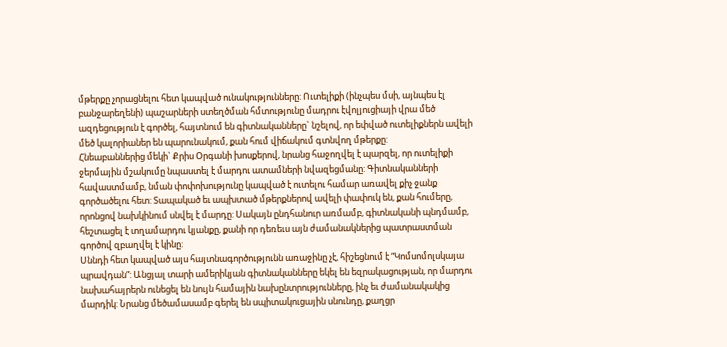մթերքը չորացնելու հետ կապված ունակությունները: Ուտելիքի (ինչպես մսի, այնպես էլ բանջարեղենի) պաշարների ստեղծման հմտությունը մադրու էվոլյուցիայի վրա մեծ ազդեցություն է գործել, հայտնում են գիտնականները` նշելով, որ եփված ուտելիքներն ավելի մեծ կալորիաներ են պարունակում, քան հում վիճակում գտնվող մթերքը:
Հնեաբաններից մեկի` Քրիս Օրգանի խոսքերով, նրանց հաջողվել է պարզել, որ ուտելիքի ջերմային մշակումը նպաստել է մարդու ատամների նվազեցմանը: Գիտնականների հավաստմամբ, նման փոփոխությունը կապված է ուտելու համար առավել քիչ ջանք գործածելու հետ: Տապակած եւ ապխտած մթերքներով ավելի փափուկ են, քան հումերը, որոնցով նախկինում սնվել է մարդը: Սակայն ընդհանուր առմամբ, գիտնականի պնդմամբ, հեշտացել է տղամարդու կյանքը, քանի որ դեռեւս այն ժամանակներից պատրաստման գործով զբաղվել է կինը:
Սննդի հետ կապված այս հայտնագործությունն առաջինը չէ, հիշեցնում է “Կոմսոմոլսկայա պրավդան”: Անցյալ տարի ամերիկյան գիտնականները եկել են եզրակացության, որ մարդու նախահայրերն ունեցել են նույն համային նախընտրությունները, ինչ եւ ժամանակակից մարդիկ: Նրանց մեծամասամբ գերել են սպիտակուցային սնունդը, քաղցր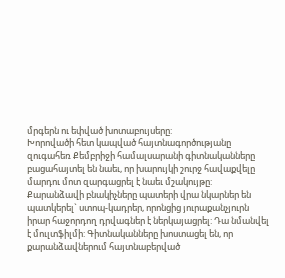մրգերն ու եփված խոտաբույսերը:
Խորովածի հետ կապված հայտնագործությանը զուգահեռ Քեմբրիջի համալսարանի գիտնականները բացահայտել են նաեւ, որ խարույկի շուրջ հավաքվելը մարդու մոտ զարգացրել է նաեւ մշակույթը: Քարանձավի բնակիչները պատերի վրա նկարներ են պատկերել` ստոպ-կադրեր, որոնցից յուրաքանչյուրն իրար հաջորդող դրվագներ է ներկայացրել: Դա նմանվել է մուլտֆիլմի: Գիտնականները խոստացել են, որ քարանձավներում հայտնաբերված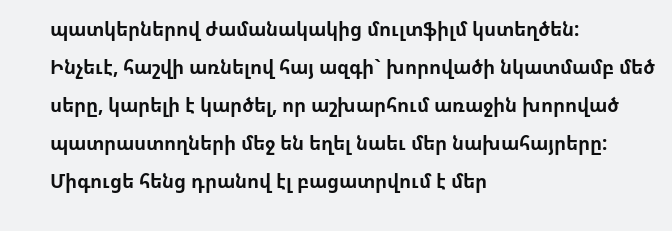պատկերներով ժամանակակից մուլտֆիլմ կստեղծեն:
Ինչեւէ, հաշվի առնելով հայ ազգի` խորովածի նկատմամբ մեծ սերը, կարելի է կարծել, որ աշխարհում առաջին խորոված պատրաստողների մեջ են եղել նաեւ մեր նախահայրերը: Միգուցե հենց դրանով էլ բացատրվում է մեր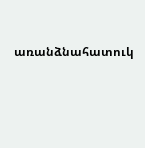առանձնահատուկ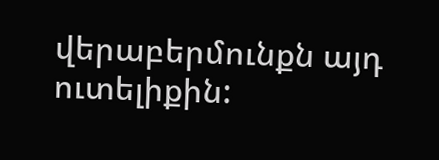վերաբերմունքն այդ ուտելիքին: